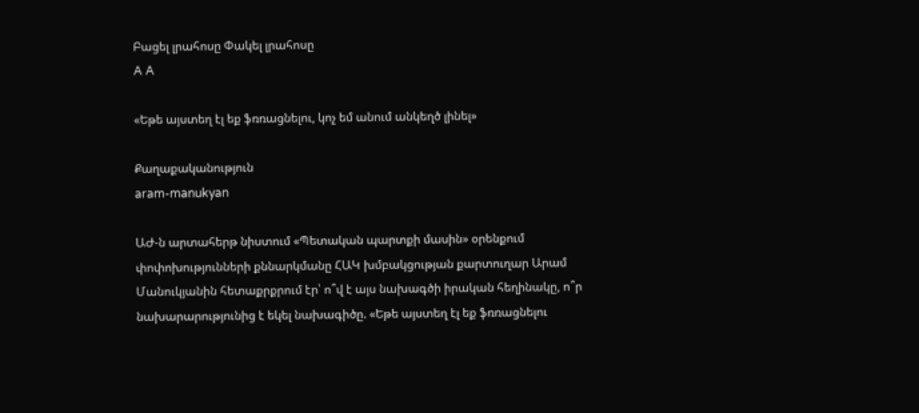Բացել լրահոսը Փակել լրահոսը
A A

«Եթե այստեղ էլ եք ֆռռացնելու, կոչ եմ անում անկեղծ լինել»

Քաղաքականություն
aram-manukyan

ԱԺ-ն արտահերթ նիստում «Պետական պարտքի մասին» օրենքում փոփոխությունների քննարկմանը ՀԱԿ խմբակցության քարտուղար Արամ Մանուկյանին հետաքրքրում էր՝ ո՞վ է այս նախագծի իրական հեղինակը, ո՞ր նախարարությունից է եկել նախագիծը. «Եթե այստեղ էլ եք ֆռռացնելու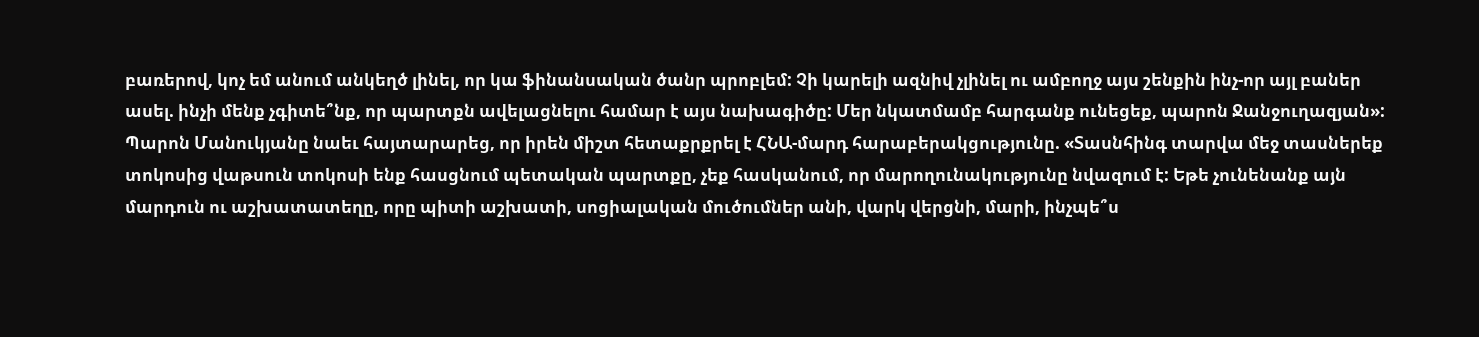բառերով, կոչ եմ անում անկեղծ լինել, որ կա ֆինանսական ծանր պրոբլեմ: Չի կարելի ազնիվ չլինել ու ամբողջ այս շենքին ինչ-որ այլ բաներ ասել. ինչի մենք չգիտե՞նք, որ պարտքն ավելացնելու համար է այս նախագիծը: Մեր նկատմամբ հարգանք ունեցեք, պարոն Ջանջուղազյան»: Պարոն Մանուկյանը նաեւ հայտարարեց, որ իրեն միշտ հետաքրքրել է ՀՆԱ-մարդ հարաբերակցությունը. «Տասնհինգ տարվա մեջ տասներեք տոկոսից վաթսուն տոկոսի ենք հասցնում պետական պարտքը, չեք հասկանում, որ մարողունակությունը նվազում է: Եթե չունենանք այն մարդուն ու աշխատատեղը, որը պիտի աշխատի, սոցիալական մուծումներ անի, վարկ վերցնի, մարի, ինչպե՞ս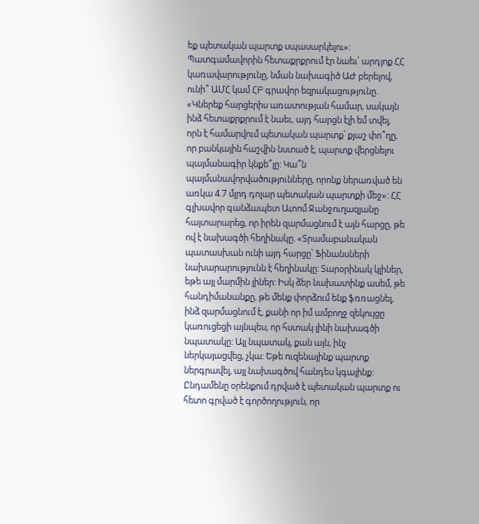եք պետական պարտք սպասարկելու»: Պատգամավորին հետաքրքրում էր նաեւ՝ արդյոք ՀՀ կառավարությունը, նման նախագիծ ԱԺ բերելով, ունի՞ ԱՄՀ կամ ՀԲ գրավոր եզրակացությունը. «Կներեք հարցերիս առատության համար, սակայն ինձ հետաքրքրում է նաեւ, այդ հարցն էլի եմ տվել, որն է համարվում պետական պարտք՝ քյաշ փո՞ղը, որ բանկային հաշվին նստած է, պարտք վերցնելու պայմանագիր կնքե՞լը: Կա՞ն պայմանավորվածությունները, որոնք ներառված են առկա 4.7 մլրդ դոլար պետական պարտքի մեջ»: ՀՀ գլխավոր գանձապետ Ատոմ Ջանջուղազյանը հայտարարեց, որ իրեն զարմացնում է այն հարցը, թե ով է նախագծի հեղինակը. «Տրամաբանական պատասխան ունի այդ հարցը՝ Ֆինանսների նախարարությունն է հեղինակը: Տարօրինակ կլիներ, եթե այլ մարմին լիներ: Իսկ ձեր նախատինք ասեմ, թե հանդիմանանքը, թե մենք փորձում ենք ֆռռացնել, ինձ զարմացնում է, քանի որ իմ ամբողջ զեկույցը կառուցեցի այնպես, որ հստակ լինի նախագծի նպատակը: Այլ նպատակ, քան այն, ինչ ներկայացվեց, չկա: Եթե ուզենայինք պարտք ներգրավել, այլ նախագծով հանդես կգայինք: Ընդամենը օրենքում դրված է պետական պարտք ու հետո գրված է գործողություն, որ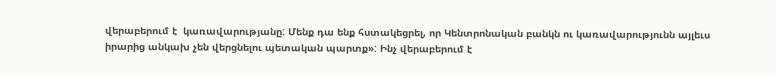վերաբերում է  կառավարությանը: Մենք դա ենք հստակեցրել, որ Կենտրոնական բանկն ու կառավարությունն այլեւս իրարից անկախ չեն վերցնելու պետական պարտք»: Ինչ վերաբերում է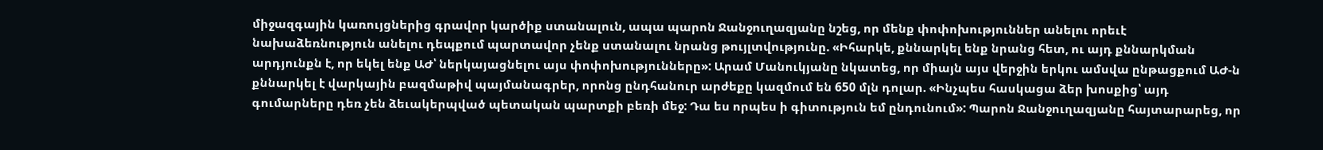միջազգային կառույցներից գրավոր կարծիք ստանալուն, ապա պարոն Ջանջուղազյանը նշեց, որ մենք փոփոխություններ անելու որեւէ նախաձեռնություն անելու դեպքում պարտավոր չենք ստանալու նրանց թույլտվությունը. «Իհարկե, քննարկել ենք նրանց հետ, ու այդ քննարկման արդյունքն է, որ եկել ենք ԱԺ՝ ներկայացնելու այս փոփոխությունները»: Արամ Մանուկյանը նկատեց, որ միայն այս վերջին երկու ամսվա ընթացքում ԱԺ-ն քննարկել է վարկային բազմաթիվ պայմանագրեր, որոնց ընդհանուր արժեքը կազմում են 650 մլն դոլար. «Ինչպես հասկացա ձեր խոսքից՝ այդ գումարները դեռ չեն ձեւակերպված պետական պարտքի բեռի մեջ: Դա ես որպես ի գիտություն եմ ընդունում»: Պարոն Ջանջուղազյանը հայտարարեց, որ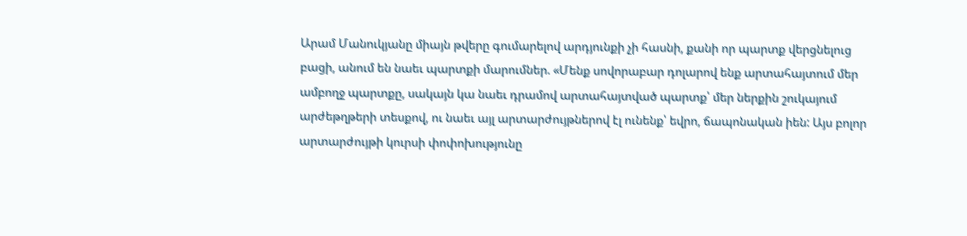Արամ Մանուկյանը միայն թվերը գումարելով արդյունքի չի հասնի, քանի որ պարտք վերցնելուց բացի, անում են նաեւ պարտքի մարումներ. «Մենք սովորաբար դոլարով ենք արտահայտում մեր ամբողջ պարտքը, սակայն կա նաեւ դրամով արտահայտված պարտք՝ մեր ներքին շուկայում արժեթղթերի տեսքով, ու նաեւ այլ արտարժույթներով էլ ունենք՝ եվրո, ճապոնական իեն: Այս բոլոր արտարժույթի կուրսի փոփոխությունը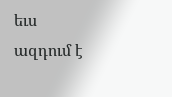եւս ազդում է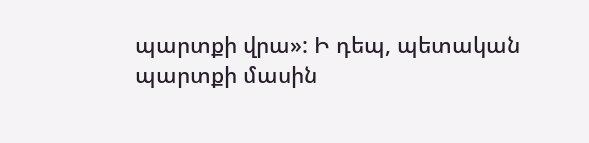պարտքի վրա»: Ի դեպ, պետական պարտքի մասին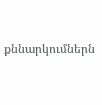քննարկումներն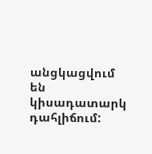անցկացվում են կիսադատարկ դահլիճում: